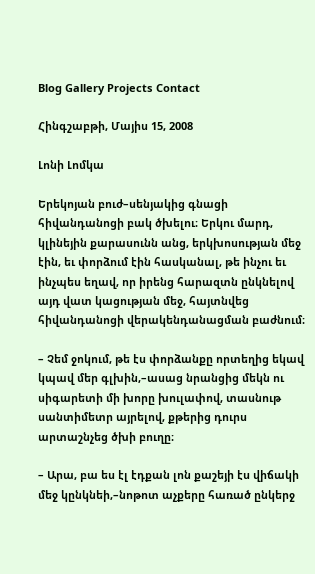Blog Gallery Projects Contact

Հինգշաբթի, Մայիս 15, 2008

Լոնի Լոմկա

Երեկոյան բուժ–սենյակից գնացի հիվանդանոցի բակ ծխելու։ Երկու մարդ, կլինեյին քարասունն անց, երկխոսության մեջ էին, եւ փորձում էին հասկանալ, թե ինչու եւ ինչպես եղավ, որ իրենց հարազտն ընկնելով այդ վատ կացության մեջ, հայտնվեց հիվանդանոցի վերակենդանացման բաժնում։

– Չեմ ջոկում, թե էս փորձանքը որտեղից եկավ կպավ մեր գլխին,–ասաց նրանցից մեկն ու սիգարետի մի խորը խուլափով, տասնութ սանտիմետր այրելով, քթերից դուրս արտաշնչեց ծխի բուղը։

– Արա, բա ես էլ էդքան լոն քաշեյի էս վիճակի մեջ կընկնեի,–նոթոտ աչքերը հառած ընկերջ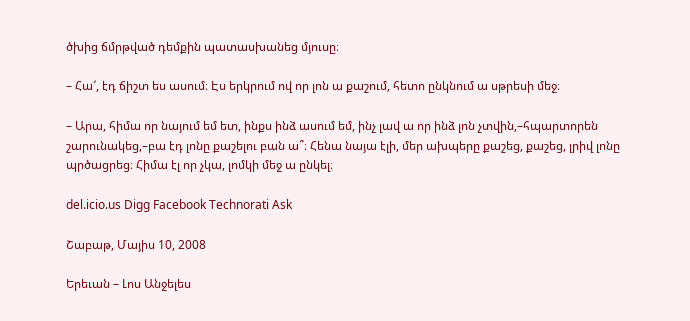ծխից ճմրթված դեմքին պատասխանեց մյուսը։

– Հա՜, էդ ճիշտ ես ասում։ Էս երկրում ով որ լոն ա քաշում, հետո ընկնում ա սթրեսի մեջ։

– Արա, հիմա որ նայում եմ ետ, ինքս ինձ ասում եմ, ինչ լավ ա որ ինձ լոն չտվին,–հպարտորեն շարունակեց,–բա էդ լոնը քաշելու բան ա՞։ Հենա նայա էլի, մեր ախպերը քաշեց, քաշեց, լրիվ լոնը պրծացրեց։ Հիմա էլ որ չկա, լոմկի մեջ ա ընկել։

del.icio.us Digg Facebook Technorati Ask

Շաբաթ, Մայիս 10, 2008

Երեւան – Լոս Անջելես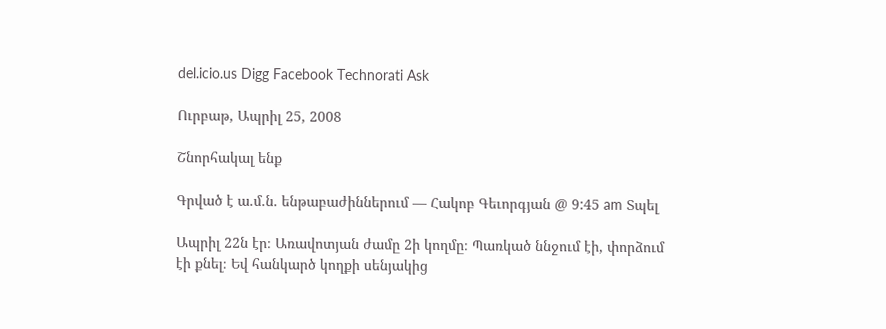del.icio.us Digg Facebook Technorati Ask

Ուրբաթ, Ապրիլ 25, 2008

Շնորհակալ ենք

Գրված է ա.մ.ն. ենթաբաժիններում — Հակոբ Գեւորգյան @ 9:45 am Տպել

Ապրիլ 22ն էր։ Առավոտյան ժամը 2ի կողմը։ Պառկած ննջում էի, փորձում էի քնել։ Եվ հանկարծ կողքի սենյակից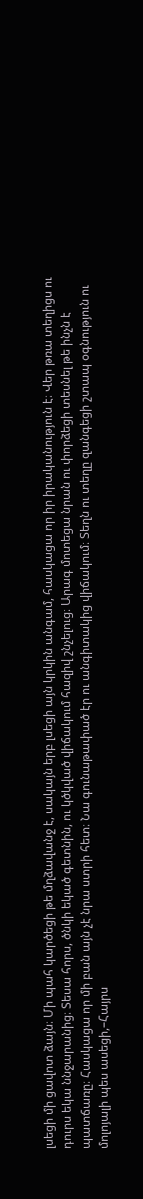լսեցի մի ցավոտ ձայն։ Մի պահ կարծեցի թե մղձավանջ է, սակայն երբ լսեցի այն կրկին անգամ, հասկացա որ իր իրականություն է։ Վեր թռա տեղիցս ու դուրս եկա ննջարանից։ Տեսա հորս, ծնկի եկած գետնին, ու կծկված վիճակում հազիվ շնչելուց։ Արագ մոտեցա նրան ու փորձեցի տեսնել թե ինչն է պատճառը։ Հասկացա որ մի բան այն չէ նրա ստրի հետ։ Նա գունաթափած էր ու անգիտակից վիճակում։ Տեղն ու տեղը զանգեցի շտապ օգնություն ու մոլոյալի պես ասեցի,–Հայրս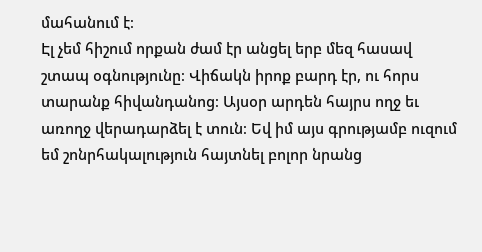մահանում է։
Էլ չեմ հիշում որքան ժամ էր անցել երբ մեզ հասավ շտապ օգնությունը։ Վիճակն իրոք բարդ էր, ու հորս տարանք հիվանդանոց։ Այսօր արդեն հայրս ողջ եւ առողջ վերադարձել է տուն։ Եվ իմ այս գրությամբ ուզում եմ շոնրհակալություն հայտնել բոլոր նրանց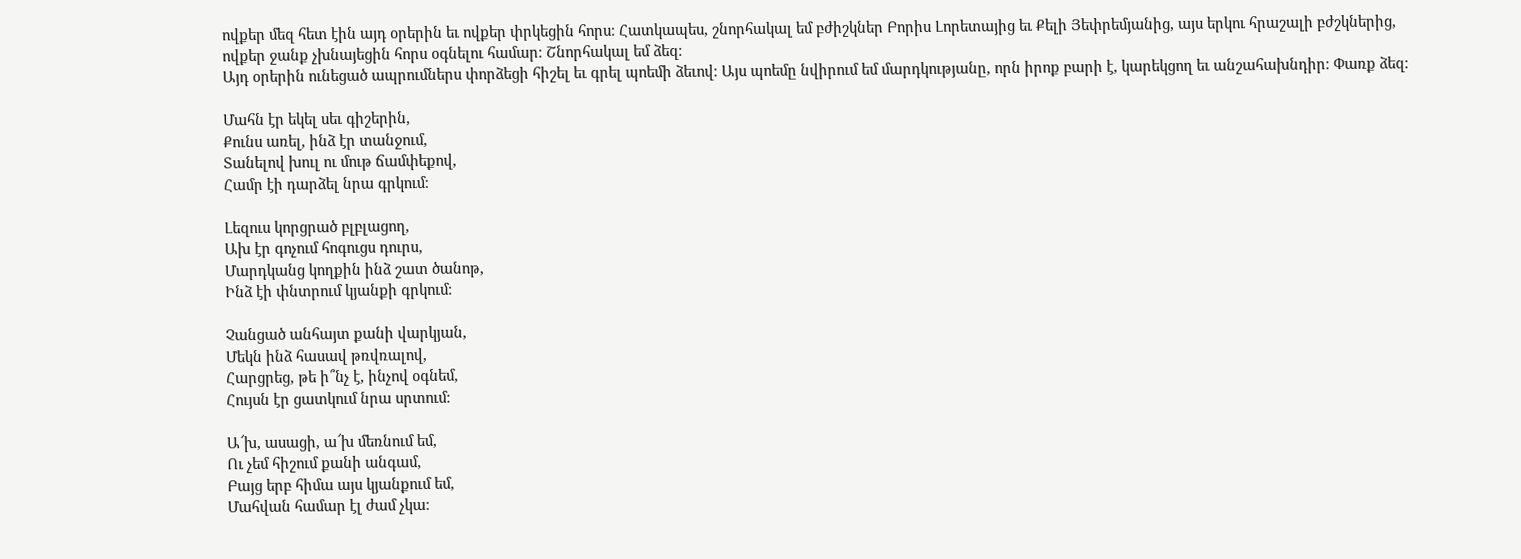ովքեր մեզ հետ էին այդ օրերին եւ ովքեր փրկեցին հորս։ Հատկապես, շնորհակալ եմ բժիշկներ Բորիս Լորետայից եւ Քելի Յեփրեմյանից, այս երկու հրաշալի բժշկներից, ովքեր ջանք չխնայեցին հորս օգնելու համար։ Շնորհակալ եմ ձեզ։
Այդ օրերին ունեցած ապրումներս փորձեցի հիշել եւ գրել պոեմի ձեւով։ Այս պոեմը նվիրում եմ մարդկությանը, որն իրոք բարի է, կարեկցող եւ անշահախնդիր։ Փառք ձեզ։

Մահն էր եկել սեւ գիշերին,
Քունս առել, ինձ էր տանջում,
Տանելով խուլ ու մութ ճամփեքով,
Համր էի դարձել նրա գրկում։

Լեզուս կորցրած բլբլացող,
Ախ էր գոչում հոգուցս դուրս,
Մարդկանց կողքին ինձ շատ ծանոթ,
Ինձ էի փնտրում կյանքի գրկում։

Չանցած անհայտ քանի վարկյան,
Մեկն ինձ հասավ թռվռալով,
Հարցրեց, թե ի՞նչ է, ինչով օգնեմ,
Հույսն էր ցատկում նրա սրտում։

Ա՜խ, ասացի, ա՜խ մեռնում եմ,
Ու չեմ հիշում քանի անգամ,
Բայց երբ հիմա այս կյանքում եմ,
Մահվան համար էլ ժամ չկա։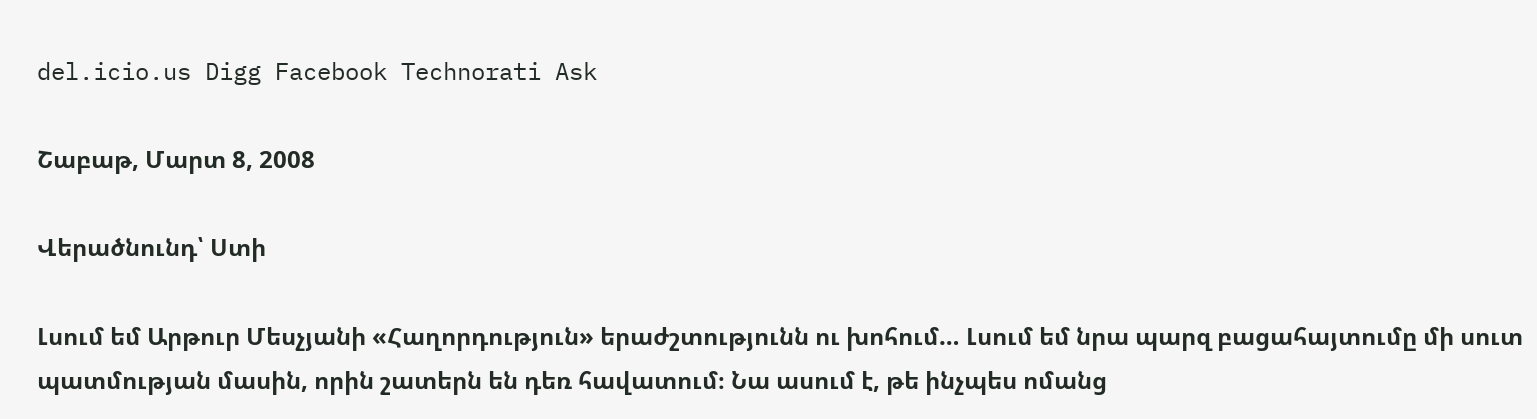del.icio.us Digg Facebook Technorati Ask

Շաբաթ, Մարտ 8, 2008

Վերածնունդ՝ Ստի

Լսում եմ Արթուր Մեսչյանի «Հաղորդություն» երաժշտությունն ու խոհում… Լսում եմ նրա պարզ բացահայտումը մի սուտ պատմության մասին, որին շատերն են դեռ հավատում։ Նա ասում է, թե ինչպես ոմանց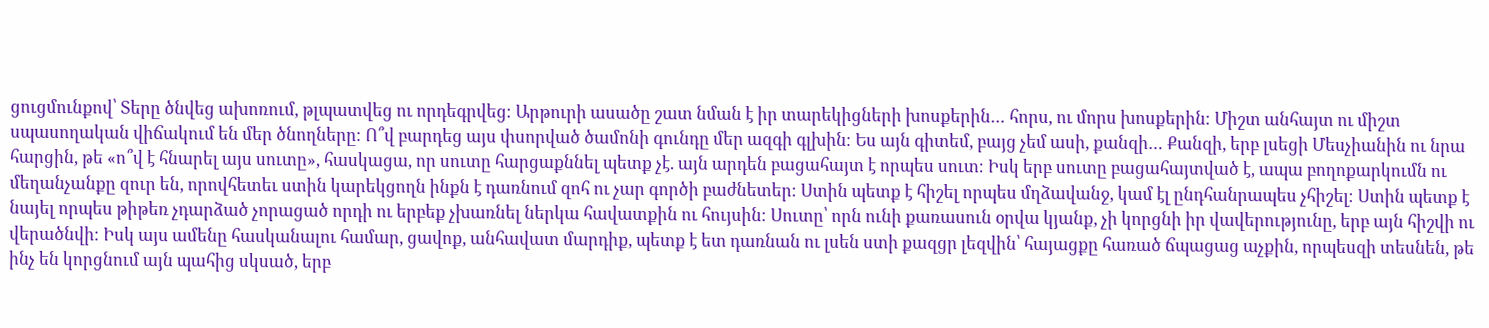ցուցմունքով՝ Տերը ծնվեց ախոռում, թլպատվեց ու որդեգրվեց։ Արթուրի ասածը շատ նման է իր տարեկիցների խոսքերին… հորս, ու մորս խոսքերին։ Միշտ անհայտ ու միշտ սպասողական վիճակում են մեր ծնողները։ Ո՞վ բարդեց այս փսորված ծամոնի գունդը մեր ազգի գլխին։ Ես այն գիտեմ, բայց չեմ ասի, քանզի… Քանզի, երբ լսեցի Մեսչիանին ու նրա հարցին, թե «ո՞վ է հնարել այս սուտը», հասկացա, որ սուտը հարցաքննել պետք չէ. այն արդեն բացահայտ է որպես սուտ։ Իսկ երբ սուտը բացահայտված է, ապա բողոքարկումն ու մեղանչանքը զուր են, որովհետեւ ստին կարեկցողն ինքն է դառնում զոհ ու չար գործի բաժնետեր։ Ստին պետք է հիշել որպես մղձավանջ, կամ էլ ընդհանրապես չհիշել։ Ստին պետք է նայել որպես թիթեռ չդարձած չորացած որդի ու երբեք չխառնել ներկա հավատքին ու հույսին։ Սուտը՝ որն ունի քառասուն օրվա կյանք, չի կորցնի իր վավերությունը, երբ այն հիշվի ու վերածնվի։ Իսկ այս ամենը հասկանալու համար, ցավոք, անհավատ մարդիք, պետք է ետ դառնան ու լսեն ստի քազցր լեզվին՝ հայացքը հառած ճպացաց աչքին, որպեսզի տեսնեն, թե ինչ են կորցնում այն պահից սկսած, երբ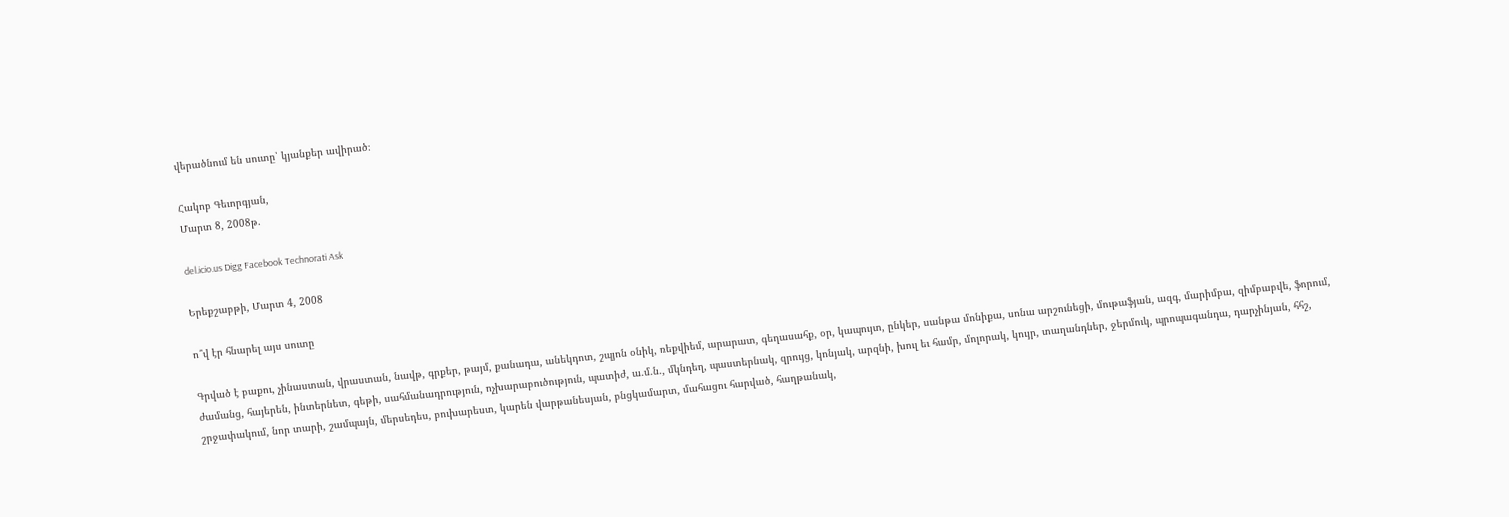վերածնում են սուտը՝ կյանքեր ավիրած։

Հակոբ Գեւորգյան,
Մարտ 8, 2008թ.

del.icio.us Digg Facebook Technorati Ask

Երեքշաբթի, Մարտ 4, 2008

ո՞վ էր հնարել այս սուտը

Գրված է բաքու, չինաստան, վրաստան, նավթ, գրքեր, թայմ, քանադա, անեկդոտ, շպյոն օնիկ, ռեքվիեմ, արարատ, գեղասահք, օր, կապույտ, ընկեր, սանթա մոնիքա, սոնա արշունեցի, մութաֆյան, ազգ, մարիմբա, զիմբաբվե, ֆորում, ժամանց, հայերեն, ինտերնետ, գեթի, սահմանադրություն, ոչխարաբուծություն, պատիժ, ա.մ.ն., մկնդեղ, պաստերնակ, զրույց, կոնյակ, արզնի, խուլ եւ համր, մոլորակ, կույր, տաղանդներ, ջերմուկ, պրոպագանդա, դարչինյան, հհշ, շրջափակում, նոր տարի, շամպայն, մերսեդես, բուխարեստ, կարեն վարթանեսյան, բնցկամարտ, մահացու հարված, հաղթանակ,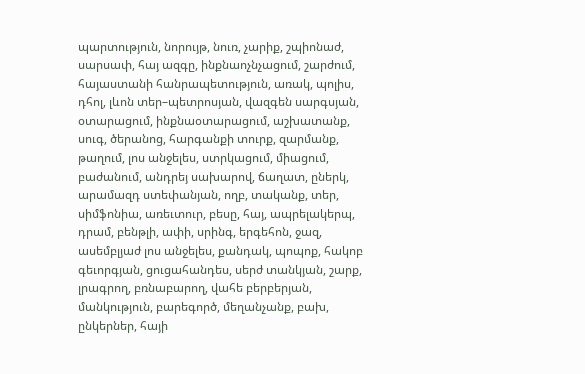պարտություն, նորույթ, նուռ, չարիք, շպիոնաժ, սարսափ, հայ ազգը, ինքնաոչնչացում, շարժում, հայաստանի հանրապետություն, առակ, պոլիս, դհոլ, լևոն տեր–պետրոսյան, վազգեն սարգսյան, օտարացում, ինքնաօտարացում, աշխատանք, սուգ, ծերանոց, հարգանքի տուրք, զարմանք, թաղում, լոս անջելես, ստրկացում, միացում, բաժանում, անդրեյ սախարով, ճաղատ, ըներկ, արամազդ ստեփանյան, ողբ, տականք, տեր, սիմֆոնիա, առեւտուր, բեսը, հայ, ապրելակերպ, դրամ, բենթլի, ափի, սրինգ, երգեհոն, ջազ, ասեմբլյաժ լոս անջելես, քանդակ, պոպոք, հակոբ գեւորգյան, ցուցահանդես, սերժ տանկյան, շարք, լրագրող, բռնաբարող, վահե բերբերյան, մանկություն, բարեգործ, մեղանչանք, բախ, ընկերներ, հայի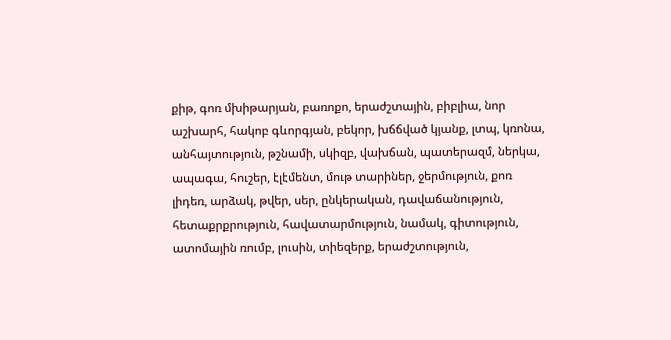քիթ, գոռ մխիթարյան, բառոքո, երաժշտային, բիբլիա, նոր աշխարհ, հակոբ գևորգյան, բեկոր, խճճված կյանք, լտպ, կռոնա, անհայտություն, թշնամի, սկիզբ, վախճան, պատերազմ, ներկա, ապագա, հուշեր, էլէմենտ, մութ տարիներ, ջերմություն, քոռ լիդեռ, արձակ, թվեր, սեր, ընկերական, դավաճանություն, հետաքրքրություն, հավատարմություն, նամակ, գիտություն, ատոմային ռումբ, լուսին, տիեզերք, երաժշտություն,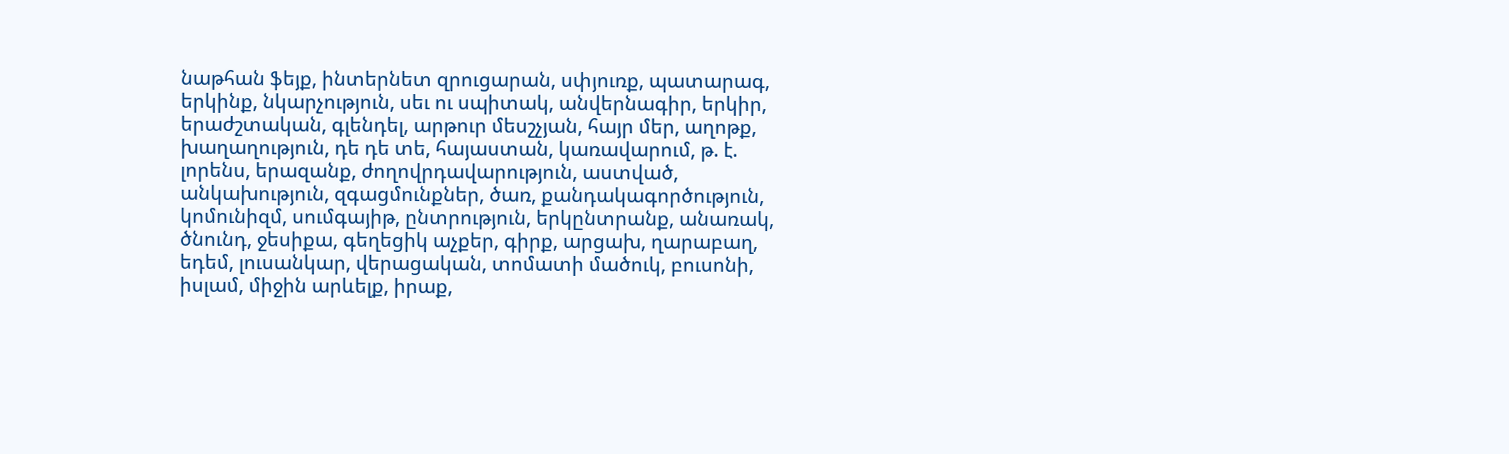նաթհան ֆեյք, ինտերնետ զրուցարան, սփյուռք, պատարագ, երկինք, նկարչություն, սեւ ու սպիտակ, անվերնագիր, երկիր, երաժշտական, գլենդել, արթուր մեսշչյան, հայր մեր, աղոթք, խաղաղություն, դե դե տե, հայաստան, կառավարում, թ. է. լորենս, երազանք, ժողովրդավարություն, աստված, անկախություն, զգացմունքներ, ծառ, քանդակագործություն, կոմունիզմ, սումգայիթ, ընտրություն, երկընտրանք, անառակ, ծնունդ, ջեսիքա, գեղեցիկ աչքեր, գիրք, արցախ, ղարաբաղ, եդեմ, լուսանկար, վերացական, տոմատի մածուկ, բուսոնի, իսլամ, միջին արևելք, իրաք,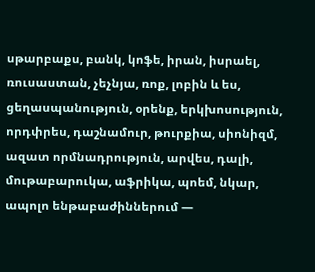սթարբաքս, բանկ, կոֆե, իրան, իսրաել, ռուսաստան, չեչնյա, ռոք, լոբին և ես, ցեղասպանություն, օրենք, երկխոսություն, որդփրես, դաշնամուր, թուրքիա, սիոնիզմ, ազատ որմնադրություն, արվես, դալի, մութաբարուկա, աֆրիկա, պոեմ, նկար, ապոլո ենթաբաժիններում —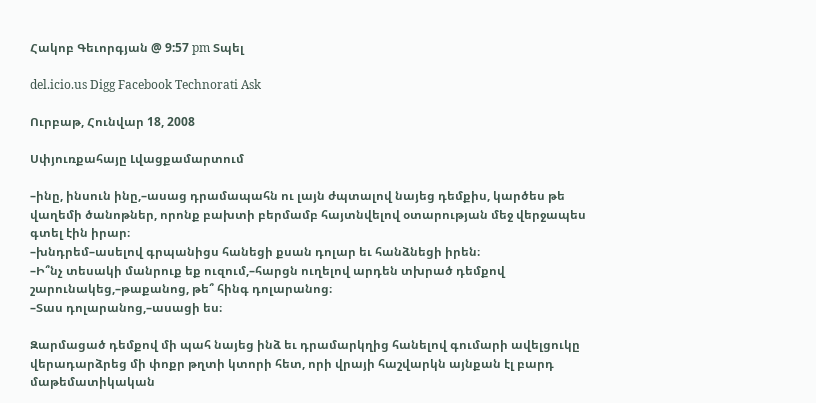Հակոբ Գեւորգյան @ 9:57 pm Տպել

del.icio.us Digg Facebook Technorati Ask

Ուրբաթ, Հունվար 18, 2008

Սփյուռքահայը Լվացքամարտում

–ինը, ինսուն ինը,–ասաց դրամապահն ու լայն ժպտալով նայեց դեմքիս, կարծես թե վաղեմի ծանոթներ, որոնք բախտի բերմամբ հայտնվելով օտարության մեջ վերջապես գտել էին իրար։
–խնդրեմ–ասելով գրպանիցս հանեցի քսան դոլար եւ հանձնեցի իրեն։
–Ի՞նչ տեսակի մանրուք եք ուզում,–հարցն ուղելով արդեն տխրած դեմքով շարունակեց,–թաքանոց, թե՞ հինգ դոլարանոց։
–Տաս դոլարանոց,–ասացի ես։

Զարմացած դեմքով մի պահ նայեց ինձ եւ դրամարկղից հանելով գումարի ավելցուկը վերադարձրեց մի փոքր թղտի կտորի հետ, որի վրայի հաշվարկն այնքան էլ բարդ մաթեմատիկական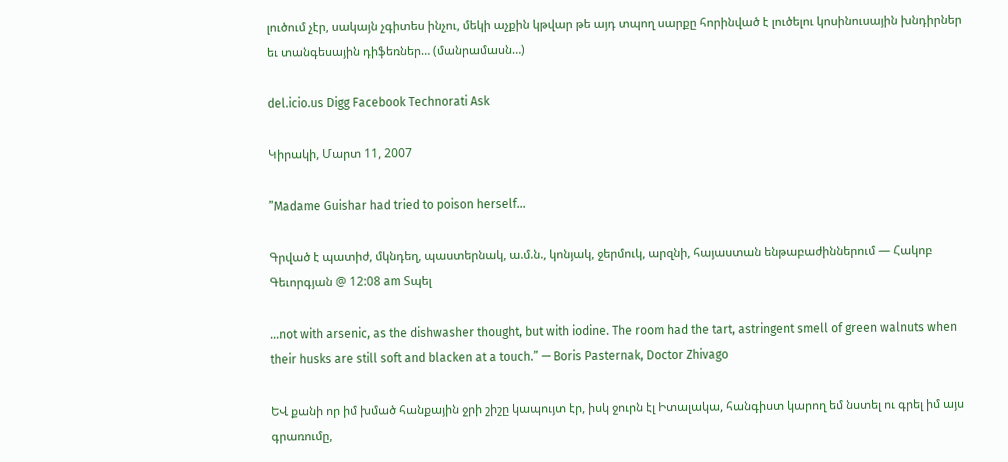լուծում չէր, սակայն չգիտես ինչու, մեկի աչքին կթվար թե այդ տպող սարքը հորինված է լուծելու կոսինուսային խնդիրներ եւ տանգեսային դիֆեռներ… (մանրամասն…)

del.icio.us Digg Facebook Technorati Ask

Կիրակի, Մարտ 11, 2007

”Madame Guishar had tried to poison herself…

Գրված է պատիժ, մկնդեղ, պաստերնակ, ա.մ.ն., կոնյակ, ջերմուկ, արզնի, հայաստան ենթաբաժիններում — Հակոբ Գեւորգյան @ 12:08 am Տպել

…not with arsenic, as the dishwasher thought, but with iodine. The room had the tart, astringent smell of green walnuts when their husks are still soft and blacken at a touch.” — Boris Pasternak, Doctor Zhivago

ԵՎ քանի որ իմ խմած հանքային ջրի շիշը կապույտ էր, իսկ ջուրն էլ Իտալակա, հանգիստ կարող եմ նստել ու գրել իմ այս գրառումը,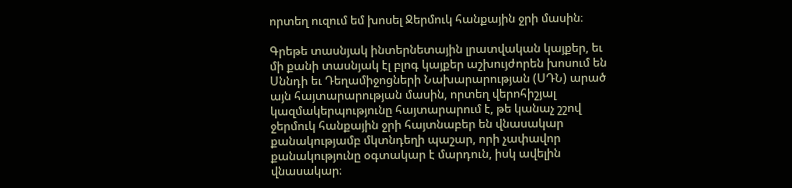որտեղ ուզում եմ խոսել Ջերմուկ հանքային ջրի մասին։

Գրեթե տասնյակ ինտերնետային լրատվական կայքեր, եւ մի քանի տասնյակ էլ բլոգ կայքեր աշխույժորեն խոսում են Սննդի եւ Դեղամիջոցների Նախարարության (ՍԴՆ) արած այն հայտարարության մասին, որտեղ վերոհիշյալ կազմակերպությունը հայտարարում է, թե կանաչ շշով ջերմուկ հանքային ջրի հայտնաբեր են վնասակար քանակությամբ մկտնդեղի պաշար, որի չափավոր քանակությունը օգտակար է մարդուն, իսկ ավելին վնասակար։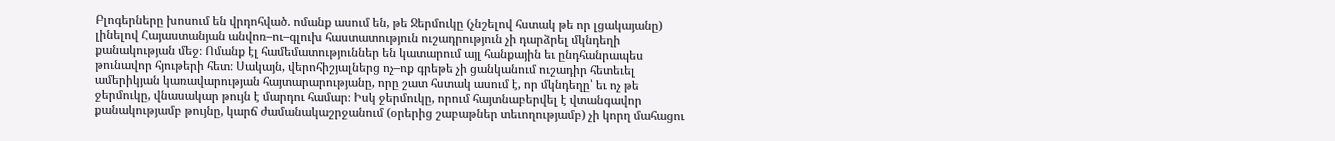Բլոգերները խոսում են վրդոհված. ոմանք ասում են, թե Ջերմուկը (չնշելով հստակ թե որ լցակայանը) լինելով Հայաստանյան անվոռ–ու–գլուխ հաստատություն ուշադրություն չի դարձրել մկնդեղի քանակության մեջ։ Ոմանք էլ համեմատություններ են կատարում այլ հանքային եւ ընդհանրապես թունավոր հյութերի հետ։ Սակայն, վերոհիշյալներց ոչ–ոք գրեթե չի ցանկանում ուշադիր հետեւել ամերիկյան կառավարության հայտարարությանը, որը շատ հստակ ասում է, որ մկնդեղը՝ եւ ոչ թե ջերմուկը, վնասակար թույն է մարդու համար։ Իսկ ջերմուկը, որում հայտնաբերվել է վտանգավոր քանակությամբ թույնը, կարճ ժամանակաշրջանում (օրերից շաբաթներ տեւողությամբ) չի կորղ մահացու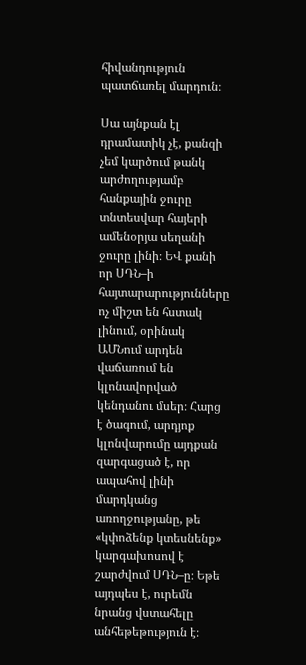հիվանդություն պատճառել մարդուն։

Սա այնքան էլ դրամատիկ չէ, քանզի չեմ կարծում թանկ արժողությամբ հանքային ջուրը տնտեսվար հայերի ամենօրյա սեղանի ջուրը լինի։ ԵՎ քանի որ ՍԴՆ–ի հայտարարությունները ոչ միշտ են հստակ լինում, օրինակ ԱՄՆում արդեն վաճառում են կլոնավորված կենդանու մսեր։ Հարց է ծագում, արդյոք կլոնվարումը այդքան զարգացած է, որ ապահով լինի մարդկանց առողջությանը, թե «կփոձենք կտեսնենք» կարգախոսով է շարժվում ՍԴՆ–ը։ Եթե այդպես է, ուրեմն նրանց վստահելը անհեթեթություն է։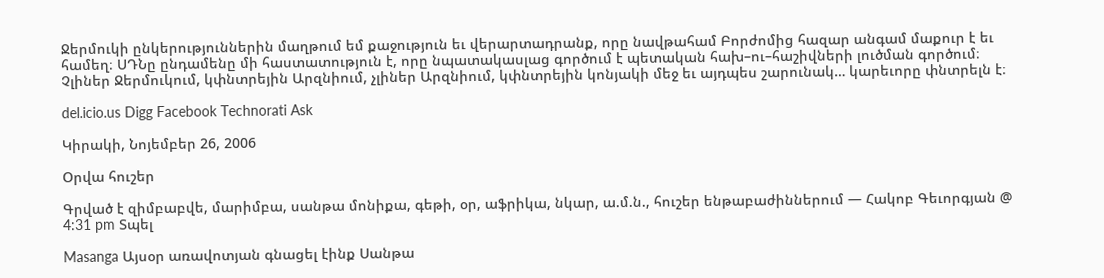Ջերմուկի ընկերություններին մաղթում եմ քաջություն եւ վերարտադրանք, որը նավթահամ Բորժոմից հազար անգամ մաքուր է եւ համեղ։ ՍԴՆը ընդամենը մի հաստատություն է, որը նպատակասլաց գործում է պետական հախ–ու–հաշիվների լուծման գործում։ Չլիներ Ջերմուկում, կփնտրեյին Արզնիում, չլիներ Արզնիում, կփնտրեյին կոնյակի մեջ եւ այդպես շարունակ… կարեւորը փնտրելն է։

del.icio.us Digg Facebook Technorati Ask

Կիրակի, Նոյեմբեր 26, 2006

Օրվա հուշեր

Գրված է զիմբաբվե, մարիմբա, սանթա մոնիքա, գեթի, օր, աֆրիկա, նկար, ա.մ.ն., հուշեր ենթաբաժիններում — Հակոբ Գեւորգյան @ 4:31 pm Տպել

Masanga Այսօր առավոտյան գնացել էինք Սանթա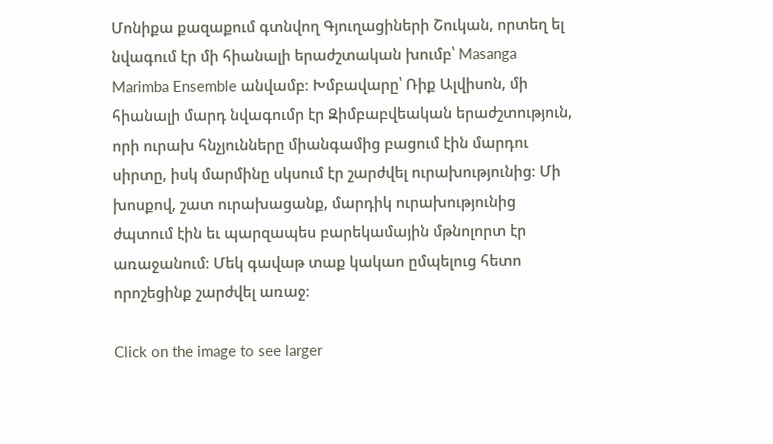Մոնիքա քազաքում գտնվող Գյուղացիների Շուկան, որտեղ ել նվագում էր մի հիանալի երաժշտական խումբ՝ Masanga Marimba Ensemble անվամբ։ Խմբավարը՝ Ռիք Ալվիսոն, մի հիանալի մարդ նվագումր էր Զիմբաբվեական երաժշտություն, որի ուրախ հնչյունները միանգամից բացում էին մարդու սիրտը, իսկ մարմինը սկսում էր շարժվել ուրախությունից։ Մի խոսքով, շատ ուրախացանք, մարդիկ ուրախությունից ժպտում էին եւ պարզապես բարեկամային մթնոլորտ էր առաջանում։ Մեկ գավաթ տաք կակաո ըմպելուց հետո որոշեցինք շարժվել առաջ։

Click on the image to see larger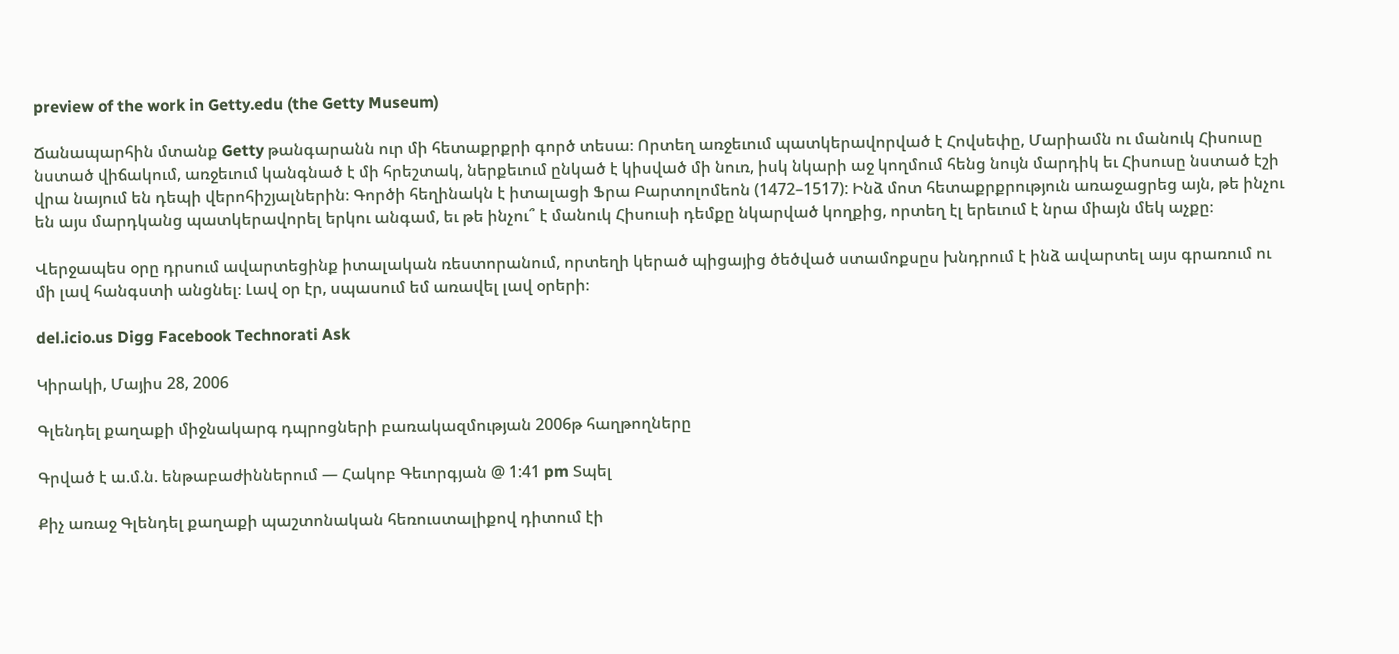preview of the work in Getty.edu (the Getty Museum)

Ճանապարհին մտանք Getty թանգարանն ուր մի հետաքրքրի գործ տեսա։ Որտեղ առջեւում պատկերավորված է Հովսեփը, Մարիամն ու մանուկ Հիսուսը նստած վիճակում, առջեւում կանգնած է մի հրեշտակ, ներքեւում ընկած է կիսված մի նուռ, իսկ նկարի աջ կողմում հենց նույն մարդիկ եւ Հիսուսը նստած էշի վրա նայում են դեպի վերոհիշյալներին։ Գործի հեղինակն է իտալացի Ֆրա Բարտոլոմեոն (1472–1517): Ինձ մոտ հետաքրքրություն առաջացրեց այն, թե ինչու են այս մարդկանց պատկերավորել երկու անգամ, եւ թե ինչու՞ է մանուկ Հիսուսի դեմքը նկարված կողքից, որտեղ էլ երեւում է նրա միայն մեկ աչքը։

Վերջապես օրը դրսում ավարտեցինք իտալական ռեստորանում, որտեղի կերած պիցայից ծեծված ստամոքսըս խնդրում է ինձ ավարտել այս գրառում ու մի լավ հանգստի անցնել։ Լավ օր էր, սպասում եմ առավել լավ օրերի։

del.icio.us Digg Facebook Technorati Ask

Կիրակի, Մայիս 28, 2006

Գլենդել քաղաքի միջնակարգ դպրոցների բառակազմության 2006թ հաղթողները

Գրված է ա.մ.ն. ենթաբաժիններում — Հակոբ Գեւորգյան @ 1:41 pm Տպել

Քիչ առաջ Գլենդել քաղաքի պաշտոնական հեռուստալիքով դիտում էի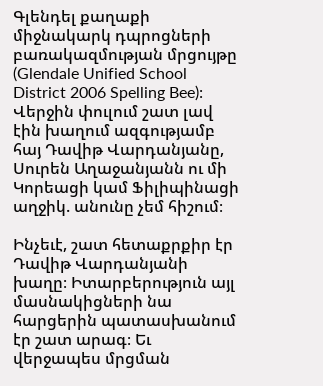Գլենդել քաղաքի միջնակարկ դպրոցների բառակազմության մրցույթը (Glendale Unified School District 2006 Spelling Bee)։ Վերջին փուլում շատ լավ էին խաղում ազգությամբ հայ Դավիթ Վարդանյանը, Սուրեն Աղաջանյանն ու մի Կորեացի կամ Ֆիլիպինացի աղջիկ. անունը չեմ հիշում։

Ինչեւէ, շատ հետաքրքիր էր Դավիթ Վարդանյանի խաղը։ Իտարբերություն այլ մասնակիցների նա հարցերին պատասխանում էր շատ արագ։ Եւ վերջապես մրցման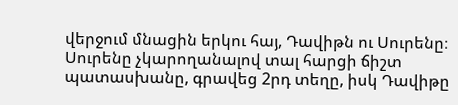վերջում մնացին երկու հայ, Դավիթն ու Սուրենը։ Սուրենը չկարողանալով տալ հարցի ճիշտ պատասխանը, գրավեց 2րդ տեղը, իսկ Դավիթը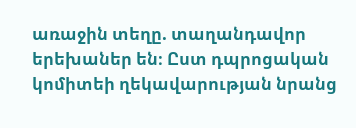առաջին տեղը. տաղանդավոր երեխաներ են։ Ըստ դպրոցական կոմիտեի ղեկավարության նրանց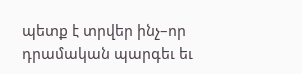պետք է տրվեր ինչ–որ դրամական պարգեւ եւ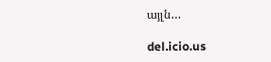այլն…

del.icio.us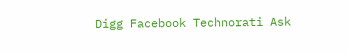Digg Facebook Technorati Ask